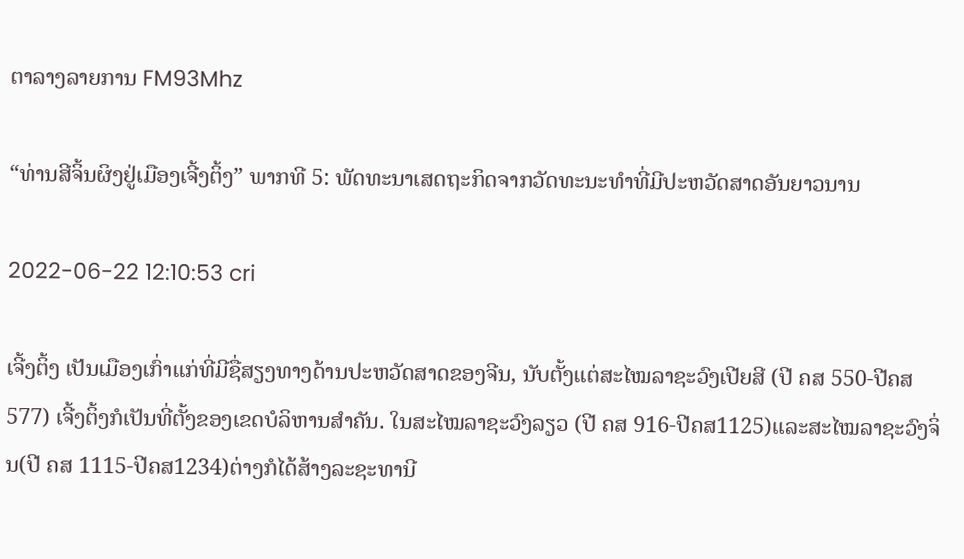ຕາລາງລາຍການ FM93Mhz

“ທ່ານສີຈິ້ນຜິງຢູ່ເມືອງເຈີ້ງຕິ້ງ” ພາກທີ 5: ພັດທະນາເສດຖະກິດຈາກວັດທະນະທຳທີ່ມີປະຫວັດສາດອັນຍາວນານ

2022-06-22 12:10:53 cri

ເຈີ້ງຕິ້ງ ເປັນເມືອງເກົ່າແກ່ທີ່ມີຊື່ສຽງທາງດ້ານປະຫວັດສາດຂອງຈີນ, ນັບຕັ້ງແຕ່ສະໄໝລາຊະວົງເປີຍສີ (ປີ ຄສ 550-ປີຄສ 577) ເຈີ້ງຕິ້ງກໍເປັນທີ່ຕັ້ງຂອງເຂດບໍລິຫານສຳຄັນ. ໃນສະໄໝລາຊະວົງລຽວ (ປີ ຄສ 916-ປີຄສ1125)ແລະສະໄໝລາຊະວົງຈິ່ນ(ປີ ຄສ 1115-ປີຄສ1234)ຕ່າງກໍໄດ້ສ້າງລະຊະທານີ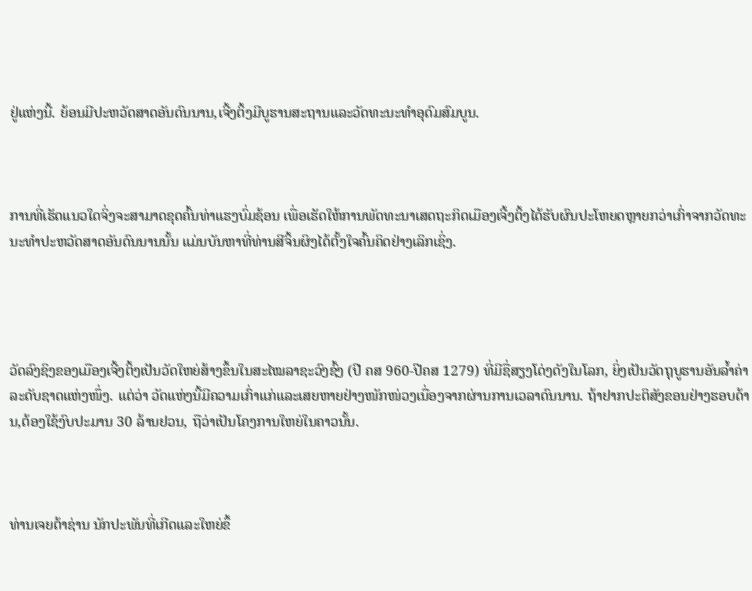ຢູ່ແຫ່ງນີ້. ຍ້ອນມີປະຫວັດສາດອັນດົນນານ,ເຈີ້ງຕິ້ງມີບູຮານສະຖານແລະວັດທະນະທຳອຸດົມສົມບູນ.



ການທີ່ເຮັດແນວໃດຈິ່ງຈະສາມາດຂຸດຄົ້ນທ່າແຮງບົ່ມຊ້ອນ ເພື່ອເຮັດໃຫ້ການພັດທະນາເສດຖະກິດເມືອງເຈີ້ງຕິ້ງໄດ້ຮັບຜົນປະໂຫຍດຫຼາຍກວ່າເກົ່າຈາກວັດທະນະທຳປະຫວັດສາດອັນດົນນານນັ້ນ ແມ່ນບັນຫາທີ່ທ່ານສີຈິ້ນຜິງໄດ້ຕັ້ງໃຈຄົ້ນຄິດຢ່າງເລິກເຊິ່ງ.




ວັດລົງຊິງຂອງເມືອງເຈີ້ງຕິ້ງເປັນວັດໃຫຍ່ສ້າງຂຶ້ນໃນສະໄໝລາຊະວົງຊົ້ງ (ປີ ຄສ 960-ປີຄສ 1279) ທີ່ມີຊື່ສຽງໂດ່ງດັງໃນໂລກ, ຍິ່ງເປັນວັດຖຸບູຮານອັນລ້ຳຄ່າລະດັບຊາດແຫ່ງໜຶ່ງ. ແຕ່ວ່າ ວັດແຫ່ງນີ້ມີຄວາມເກົ່າແກ່ແລະເສຍຫາຍຢ່າງໜັກໜ່ວງເນື່ອງຈາກຜ່ານການເວລາດົນນານ. ຖ້າຢາກປະຕິສັງຂອນຢ່າງຮອບດ້ານ,ຕ້ອງໃຊ້ງົບປະມານ 30 ລ້ານຢວນ, ຖືວ່າເປັນໂຄງການໃຫຍ່ໃນຄາວນັ້ນ.



ທ່ານເຈຍຕ້າຊ່ານ ນັກປະພັນທີ່ເກີດແລະໃຫຍ່ຂຶ້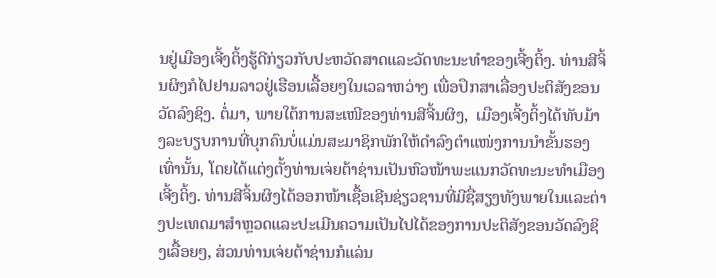ນຢູ່ເມືອງເຈີ້ງຕິ້ງຮູ້ດີກ່ຽວກັບປະຫວັດສາດແລະວັດທະນະທຳຂອງເຈີ້ງຕິ້ງ. ທ່ານສີຈິ້ນຜິງກໍໄປຢາມລາວຢູ່ເຮືອນເລື້ອຍໆໃນເວລາຫວ່າງ ເພື່ອປຶກສາເລື່ອງປະຕິສັງຂອນວັດລົງຊິງ. ຕໍ່ມາ, ພາຍໃຕ້ການສະເໜີຂອງທ່ານສີຈີ້ນຜິງ,  ເມືອງເຈີ້ງຕິ້ງໄດ້ທັບມ້າງລະບຽບການທີ່ບຸກຄົນບໍ່ແມ່ນສະມາຊິກພັກໃຫ້ດຳລົງຕຳແໜ່ງການນຳຂັ້ນຮອງເທົ່ານັ້ນ, ໂດຍໄດ້ແຕ່ງຕັ້ງທ່ານເຈ່ຍຕ້າຊ່ານເປັນຫົວໜ້າພະແນກວັດທະນະທຳເມືອງເຈີ້ງຕິ້ງ. ທ່ານສີຈິ້ນຜິງໄດ້ອອກໜ້າເຊື້ອເຊີນຊ່ຽວຊານທີ່ມີຊື່ສຽງທັງພາຍໃນແລະຕ່າງປະເທດມາສຳຫຼວດແລະປະເມີນຄວາມເປັນໄປໄດ້ຂອງການປະຕິສັງຂອນວັດລົງຊິງເລື້ອຍໆ, ສ່ວນທ່ານເຈ່ຍຕ້າຊ່ານກໍແລ່ນ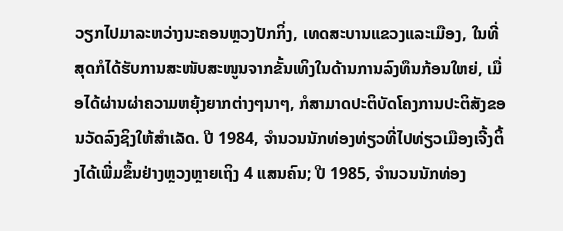ວຽກໄປມາລະຫວ່າງນະຄອນຫຼວງປັກກິ່ງ, ເທດສະບານແຂວງແລະເມືອງ, ໃນທີ່ສຸດກໍໄດ້ຮັບການສະໜັບສະໜູນຈາກຂັ້ນເທິງໃນດ້ານການລົງທຶນກ້ອນໃຫຍ່, ເມື່ອໄດ້ຜ່ານຜ່າຄວາມຫຍຸ້ງຍາກຕ່າງໆນາໆ, ກໍສາມາດປະຕິບັດໂຄງການປະຕິສັງຂອນວັດລົງຊິງໃຫ້ສຳເລັດ. ປີ 1984, ຈຳນວນນັກທ່ອງທ່ຽວທີ່ໄປທ່ຽວເມືອງເຈີ້ງຕິ້ງໄດ້ເພີ່ມຂຶ້ນຢ່າງຫຼວງຫຼາຍເຖິງ 4 ແສນຄົນ; ປີ 1985, ຈຳນວນນັກທ່ອງ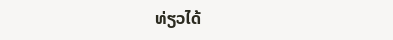ທ່ຽວໄດ້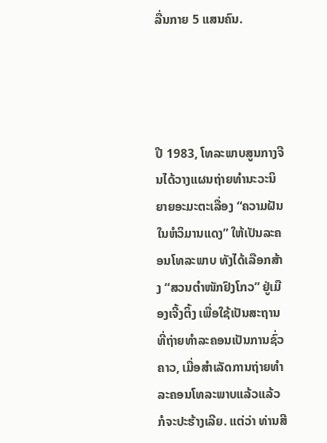ລື່ນກາຍ 5 ແສນຄົນ.




ປີ 1983, ໂທລະພາບສູນກາງຈີນໄດ້ວາງແຜນຖ່າຍທຳນະວະນິຍາຍອະມະຕະເລື່ອງ “ຄວາມຝັນໃນຫໍວິມານແດງ” ໃຫ້ເປັນລະຄອນໂທລະພາບ ທັງໄດ້ເລືອກສ້າງ “ສວນຕຳໜັກຢົງໂກວ” ຢູ່ເມືອງເຈີ້ງຕິ້ງ ເພື່ອໃຊ້ເປັນສະຖານທີ່ຖ່າຍທຳລະຄອນເປັນການຊົ່ວຄາວ, ເມື່ອສຳເລັດການຖ່າຍທຳລະຄອນໂທລະພາບແລ້ວແລ້ວກໍຈະປະຮ້າງເລີຍ. ແຕ່ວ່າ ທ່ານສີ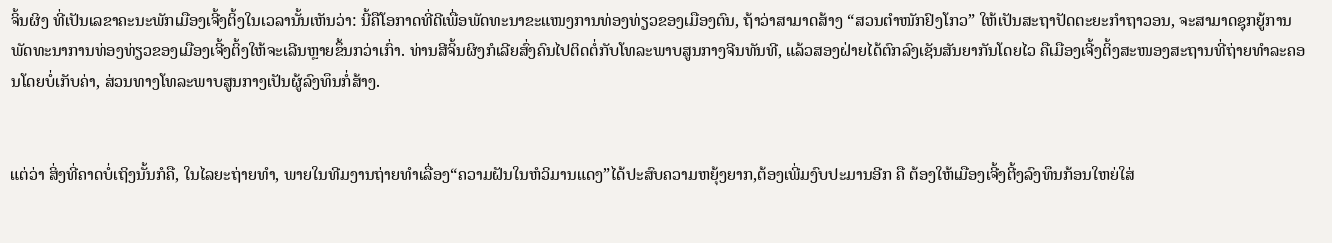ຈິ້ນຜິງ ທີ່ເປັນເລຂາຄະນະພັກເມືອງເຈີ້ງຕິ້ງໃນເວລານັ້ນເຫັນວ່າ: ນີ້ຄືໂອກາດທີ່ດີເພື່ອພັດທະນາຂະແໜງການທ່ອງທ່ຽວຂອງເມືອງຕົນ, ຖ້າວ່າສາມາດສ້າງ “ສວນຕຳໜັກຢົງໂກວ” ໃຫ້ເປັນສະຖາປັດຕະຍະກຳຖາວອນ, ຈະສາມາດຊຸກຍູ້ການພັດທະນາການທ່ອງທ່ຽວຂອງເມືອງເຈີ້ງຕິ້ງໃຫ້ຈະເລີນຫຼາຍຂຶ້ນກວ່າເກົ່າ. ທ່ານສີຈິ້ນຜິງກໍເລີຍສົ່ງຄົນໄປຕິດຕໍ່ກັບໂທລະພາບສູນກາງຈີນທັນທີ, ແລ້ວສອງຝ່າຍໄດ້ຕົກລົງເຊັນສັນຍາກັນໂດຍໄວ ຄືເມືອງເຈີ້ງຕິ້ງສະໜອງສະຖານທີ່ຖ່າຍທຳລະຄອນໂດຍບໍ່ເກັບຄ່າ, ສ່ວນທາງໂທລະພາບສູນກາງເປັນຜູ້ລົງທຶນກໍ່ສ້າງ.


ແຕ່ວ່າ ສິ່ງທີ່ຄາດບໍ່ເຖິງນັ້ນກໍຄື, ໃນໄລຍະຖ່າຍທຳ, ພາຍໃນທີມງານຖ່າຍທຳເລື່ອງ“ຄວາມຝັນໃນຫໍວິມານແດງ”ໄດ້ປະສົບຄວາມຫຍຸ້ງຍາກ,ຕ້ອງເພີ່ມງົບປະມານອີກ ຄື ຕ້ອງໃຫ້ເມືອງເຈີ້ງຕີ້ງລົງທຶນກ້ອນໃຫຍ່ໃສ່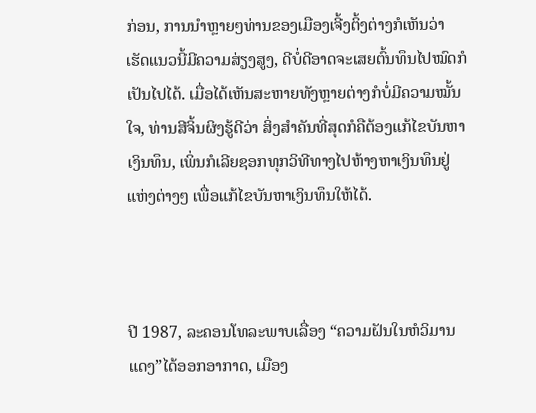ກ່ອນ, ການນຳຫຼາຍໆທ່ານຂອງເມືອງເຈີ້ງຕິ້ງຕ່າງກໍເຫັນວ່າ ເຮັດແນວນີ້ມີຄວາມສ່ຽງສູງ, ດີບໍ່ດີອາດຈະເສຍຕົ້ນທຶນໄປໝົດກໍເປັນໄປໄດ້. ເມື່ອໄດ້ເຫັນສະຫາຍທັງຫຼາຍຕ່າງກໍບໍ່ມີຄວາມໝັ້ນໃຈ, ທ່ານສີຈິ້ນຜິງຮູ້ດີວ່າ ສິ່ງສຳຄັນທີ່ສຸດກໍຄືຕ້ອງແກ້ໄຂບັນຫາເງິນທຶນ, ເພິ່ນກໍເລີຍຊອກທຸກວິທີທາງໄປຫ້າງຫາເງິນທຶນຢູ່ແຫ່ງຕ່າງໆ ເພື່ອແກ້ໄຂບັນຫາເງິນທຶນໃຫ້ໄດ້.



ປີ 1987, ລະຄອນໂທລະພາບເລື່ອງ “ຄວາມຝັນໃນຫໍວິມານແດງ”ໄດ້ອອກອາກາດ, ເມືອງ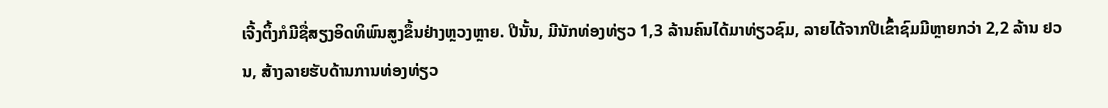ເຈີ້ງຕິ້ງກໍມີຊື່ສຽງອິດທິພົນສູງຂຶ້ນຢ່າງຫຼວງຫຼາຍ. ປີນັ້ນ, ມີນັກທ່ອງທ່ຽວ 1,3 ລ້ານຄົນໄດ້ມາທ່ຽວຊົມ, ລາຍໄດ້ຈາກປີເຂົ້າຊົມມີຫຼາຍກວ່າ 2,2 ລ້ານ ຢວນ, ສ້າງລາຍຮັບດ້ານການທ່ອງທ່ຽວ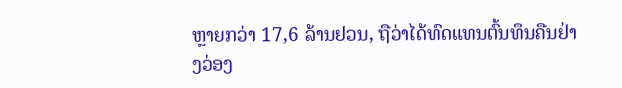ຫຼາຍກວ່າ 17,6 ລ້ານຢວນ, ຖືວ່າໄດ້ທົດແທນຕົ້ນທຶນຄືນຢ່າງວ່ອງ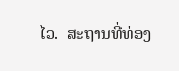ໄວ.  ສະຖານທີ່ທ່ອງ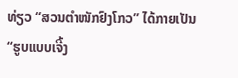ທ່ຽວ “ສວນຕຳໜັກຢົງໂກວ” ໄດ້ກາຍເປັນ “ຮູບແບບເຈີ້ງ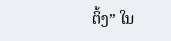ຕິ້ງ” ໃນ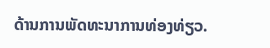ດ້ານການພັດທະນາການທ່ອງທ່ຽວ.